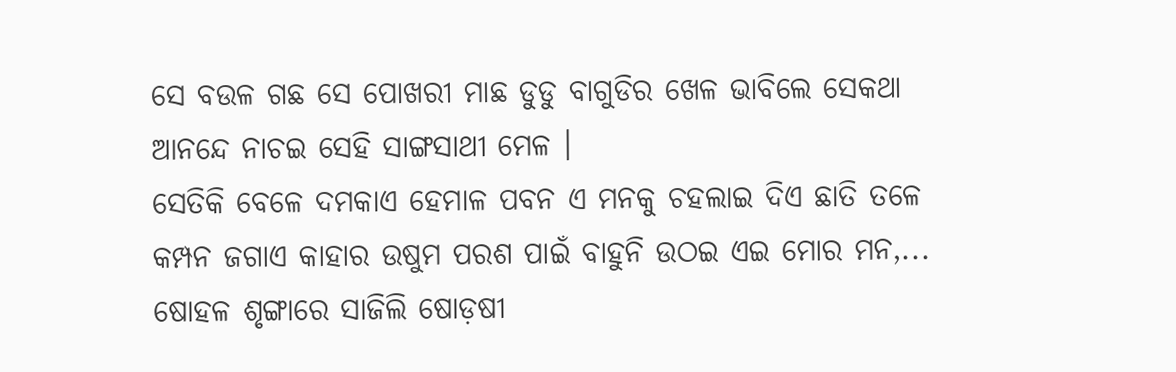ସେ ବଉଳ ଗଛ ସେ ପୋଖରୀ ମାଛ ଡୁଡୁ ବାଗୁଡିର ଖେଳ ଭାବିଲେ ସେକଥା ଆନନ୍ଦେ ନାଚଇ ସେହି ସାଙ୍ଗସାଥୀ ମେଳ ।
ସେତିକି ବେଳେ ଦମକାଏ ହେମାଳ ପବନ ଏ ମନକୁ ଚହଲାଇ ଦିଏ ଛାତି ତଳେ କମ୍ପନ ଜଗାଏ କାହାର ଉଷୁମ ପରଶ ପାଇଁ ବାହୁନି ଉଠଇ ଏଇ ମୋର ମନ,...
ଷୋହଳ ଶୃଙ୍ଗାରେ ସାଜିଲି ଷୋଡ଼ଷୀ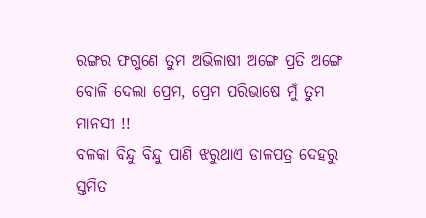ରଙ୍ଗର ଫଗୁଣେ ତୁମ ଅଭିଳାଷୀ ଅଙ୍ଗେ ପ୍ରତି ଅଙ୍ଗେ ବୋଳି ଦେଲା ପ୍ରେମ, ପ୍ରେମ ପରିଭାଷେ ମୁଁ ତୁମ ମାନସୀ !!
ବଳକା ବିନ୍ଦୁ ବିନ୍ଦୁ ପାଣି ଝରୁଥାଏ ଡାଳପତ୍ର ଦେହରୁ ସ୍ତମିତ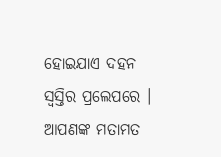ହୋଇଯାଏ ଦହନ ସ୍ୱସ୍ତିର ପ୍ରଲେପରେ ।
ଆପଣଙ୍କ ମତାମତ